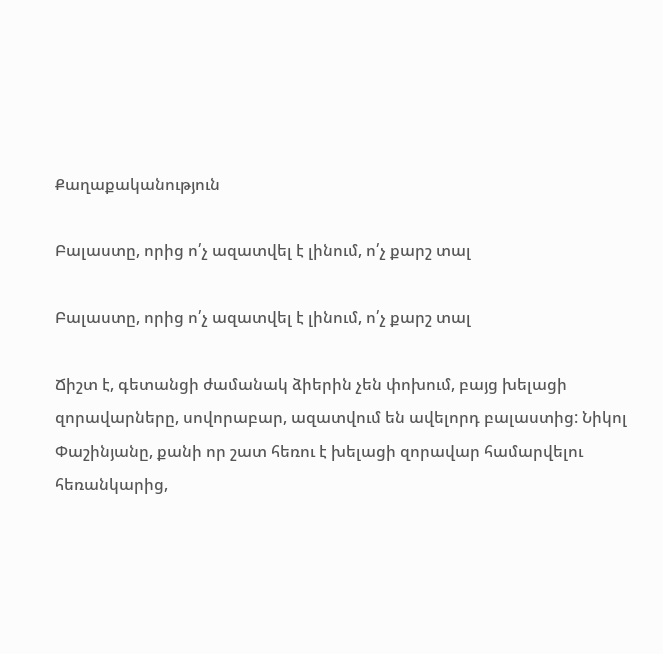Քաղաքականություն

Բալաստը, որից ո՛չ ազատվել է լինում, ո՛չ քարշ տալ

Բալաստը, որից ո՛չ ազատվել է լինում, ո՛չ քարշ տալ

Ճիշտ է, գետանցի ժամանակ ձիերին չեն փոխում, բայց խելացի զորավարները, սովորաբար, ազատվում են ավելորդ բալաստից: Նիկոլ Փաշինյանը, քանի որ շատ հեռու է խելացի զորավար համարվելու հեռանկարից,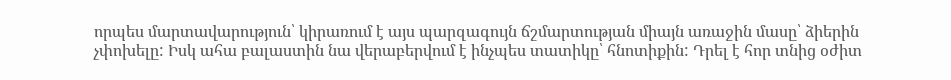որպես մարտավարություն՝ կիրառում է այս պարզագույն ճշմարտության միայն առաջին մասը՝ ձիերին չփոխելը: Իսկ ահա բալաստին նա վերաբերվում է ինչպես տատիկը՝ հնոտիքին: Դրել է հոր տնից օժիտ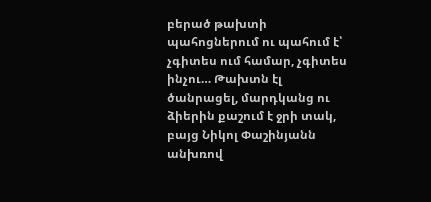բերած թախտի պահոցներում ու պահում է՝ չգիտես ում համար, չգիտես ինչու… Թախտն էլ ծանրացել, մարդկանց ու ձիերին քաշում է ջրի տակ, բայց Նիկոլ Փաշինյանն անխռով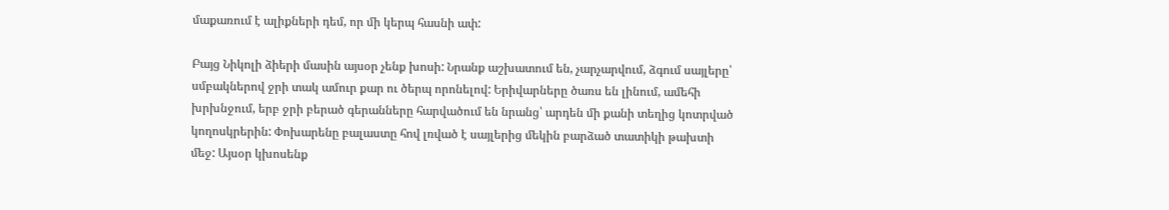մաքառում է ալիքների դեմ, որ մի կերպ հասնի ափ:

Բայց Նիկոլի ձիերի մասին այսօր չենք խոսի: Նրանք աշխատում են, չարչարվում, ձգում սայլերը՝ սմբակներով ջրի տակ ամուր քար ու ծերպ որոնելով: Երիվարները ծառս են լինում, ամեհի խրխնջում, երբ ջրի բերած գերանները հարվածում են նրանց՝ արդեն մի քանի տեղից կոտրված կողոսկրերին: Փոխարենը բալաստը հով լռված է սայլերից մեկին բարձած տատիկի թախտի մեջ: Այսօր կխոսենք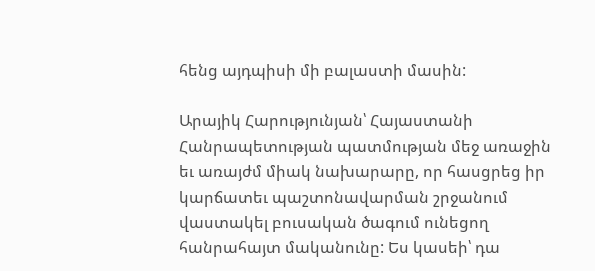հենց այդպիսի մի բալաստի մասին:

Արայիկ Հարությունյան՝ Հայաստանի Հանրապետության պատմության մեջ առաջին եւ առայժմ միակ նախարարը, որ հասցրեց իր կարճատեւ պաշտոնավարման շրջանում վաստակել բուսական ծագում ունեցող հանրահայտ մականունը: Ես կասեի՝ դա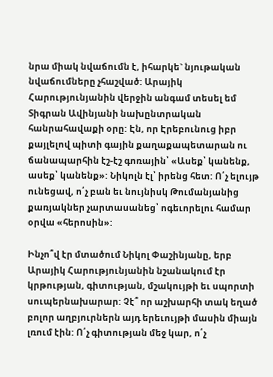նրա միակ նվաճումն է, իհարկե` նյութական նվաճումները չհաշված: Արայիկ Հարությունյանին վերջին անգամ տեսել եմ Տիգրան Ավինյանի նախընտրական հանրահավաքի օրը: Էն, որ Էրեբունուց իբր քայլելով պիտի գային քաղաքապետարան ու ճանապարհին էշ-էշ գոռային՝ «Ասեք՝ կանենք, ասեք՝ կանենք»: Նիկոլն էլ՝ իրենց հետ: Ո՛չ ելույթ ունեցավ, ո՛չ բան եւ նույնիսկ Թումանյանից քառյակներ չարտասանեց՝ ոգեւորելու համար օրվա «հերոսին»:

Ինչո՞վ էր մտածում Նիկոլ Փաշինյանը, երբ Արայիկ Հարությունյանին նշանակում էր կրթության, գիտության, մշակույթի եւ սպորտի սուպերնախարար: Չէ՞ որ աշխարհի տակ եղած բոլոր աղբյուրներն այդ երեւույթի մասին միայն լռում էին: Ո՛չ գիտության մեջ կար, ո՛չ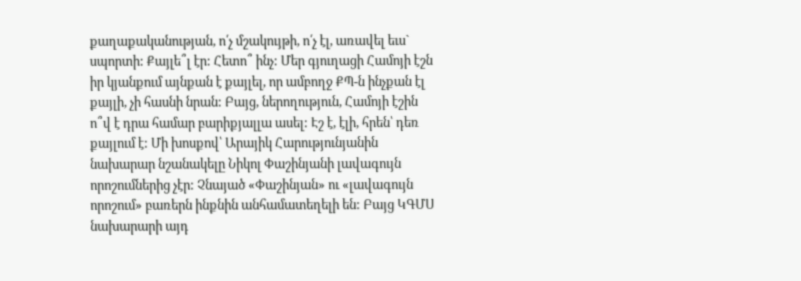քաղաքականության, ո՛չ մշակույթի, ո՛չ էլ, առավել եւս` սպորտի: Քայլե՞լ էր: Հետո՞ ինչ: Մեր գյուղացի Համոյի էշն իր կյանքում այնքան է քայլել, որ ամբողջ ՔՊ-ն ինչքան էլ քայլի, չի հասնի նրան: Բայց, ներողություն, Համոյի էշին ո՞վ է դրա համար բարիքյալլա ասել: Էշ է, էլի, հրեն՝ դեռ քայլում է: Մի խոսքով՝ Արայիկ Հարությունյանին նախարար նշանակելը Նիկոլ Փաշինյանի լավագույն որոշումներից չէր: Չնայած «Փաշինյան» ու «լավագույն որոշում» բառերն ինքնին անհամատեղելի են: Բայց ԿԳՄՍ նախարարի այդ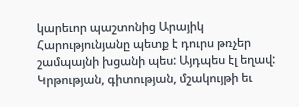կարեւոր պաշտոնից Արայիկ Հարությունյանը պետք է դուրս թռչեր շամպայնի խցանի պես: Այդպես էլ եղավ: Կրթության, գիտության, մշակույթի եւ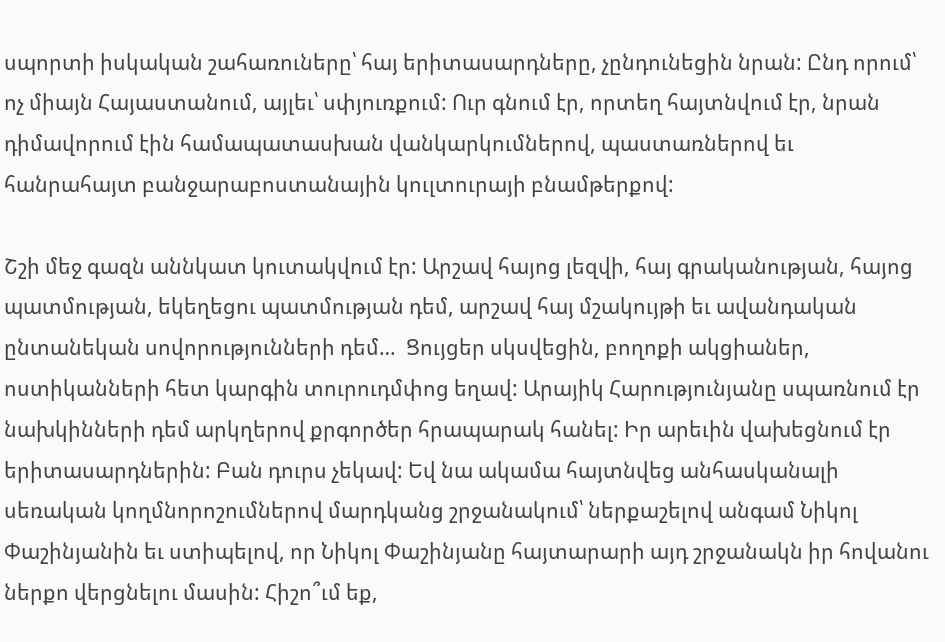սպորտի իսկական շահառուները՝ հայ երիտասարդները, չընդունեցին նրան: Ընդ որում՝ ոչ միայն Հայաստանում, այլեւ՝ սփյուռքում: Ուր գնում էր, որտեղ հայտնվում էր, նրան դիմավորում էին համապատասխան վանկարկումներով, պաստառներով եւ հանրահայտ բանջարաբոստանային կուլտուրայի բնամթերքով:

Շշի մեջ գազն աննկատ կուտակվում էր: Արշավ հայոց լեզվի, հայ գրականության, հայոց պատմության, եկեղեցու պատմության դեմ, արշավ հայ մշակույթի եւ ավանդական ընտանեկան սովորությունների դեմ…  Ցույցեր սկսվեցին, բողոքի ակցիաներ, ոստիկանների հետ կարգին տուրուդմփոց եղավ: Արայիկ Հարությունյանը սպառնում էր նախկինների դեմ արկղերով քրգործեր հրապարակ հանել: Իր արեւին վախեցնում էր երիտասարդներին: Բան դուրս չեկավ: Եվ նա ակամա հայտնվեց անհասկանալի սեռական կողմնորոշումներով մարդկանց շրջանակում՝ ներքաշելով անգամ Նիկոլ Փաշինյանին եւ ստիպելով, որ Նիկոլ Փաշինյանը հայտարարի այդ շրջանակն իր հովանու ներքո վերցնելու մասին: Հիշո՞ւմ եք,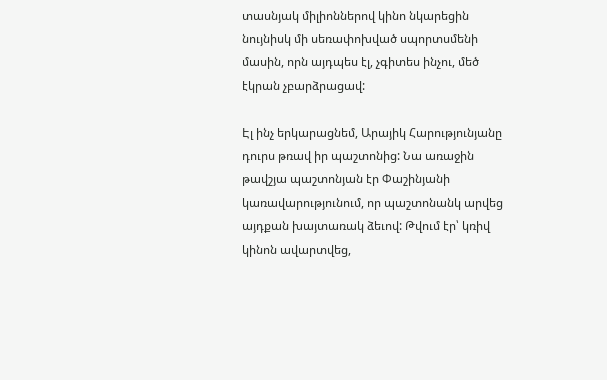տասնյակ միլիոններով կինո նկարեցին նույնիսկ մի սեռափոխված սպորտսմենի մասին, որն այդպես էլ, չգիտես ինչու, մեծ էկրան չբարձրացավ:

Էլ ինչ երկարացնեմ, Արայիկ Հարությունյանը դուրս թռավ իր պաշտոնից: Նա առաջին թավշյա պաշտոնյան էր Փաշինյանի կառավարությունում, որ պաշտոնանկ արվեց այդքան խայտառակ ձեւով: Թվում էր՝ կռիվ կինոն ավարտվեց,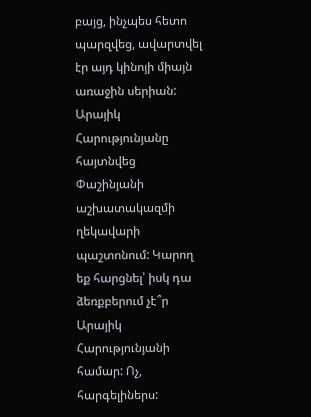բայց, ինչպես հետո պարզվեց, ավարտվել էր այդ կինոյի միայն առաջին սերիան: Արայիկ Հարությունյանը հայտնվեց Փաշինյանի աշխատակազմի ղեկավարի պաշտոնում: Կարող եք հարցնել՝ իսկ դա ձեռքբերում չէ՞ր Արայիկ Հարությունյանի համար: Ոչ, հարգելիներս: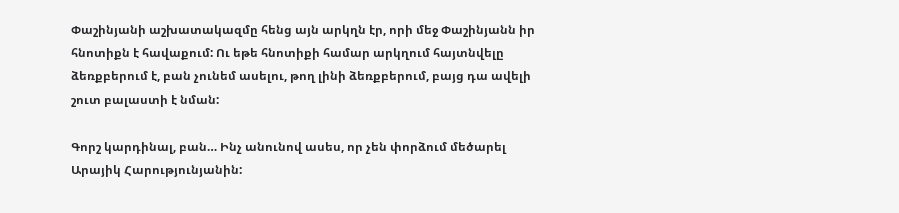Փաշինյանի աշխատակազմը հենց այն արկղն էր, որի մեջ Փաշինյանն իր հնոտիքն է հավաքում: Ու եթե հնոտիքի համար արկղում հայտնվելը ձեռքբերում է, բան չունեմ ասելու, թող լինի ձեռքբերում, բայց դա ավելի շուտ բալաստի է նման:

Գորշ կարդինալ, բան… Ինչ անունով ասես, որ չեն փորձում մեծարել Արայիկ Հարությունյանին: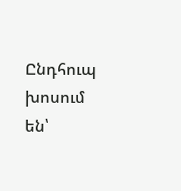Ընդհուպ խոսում են՝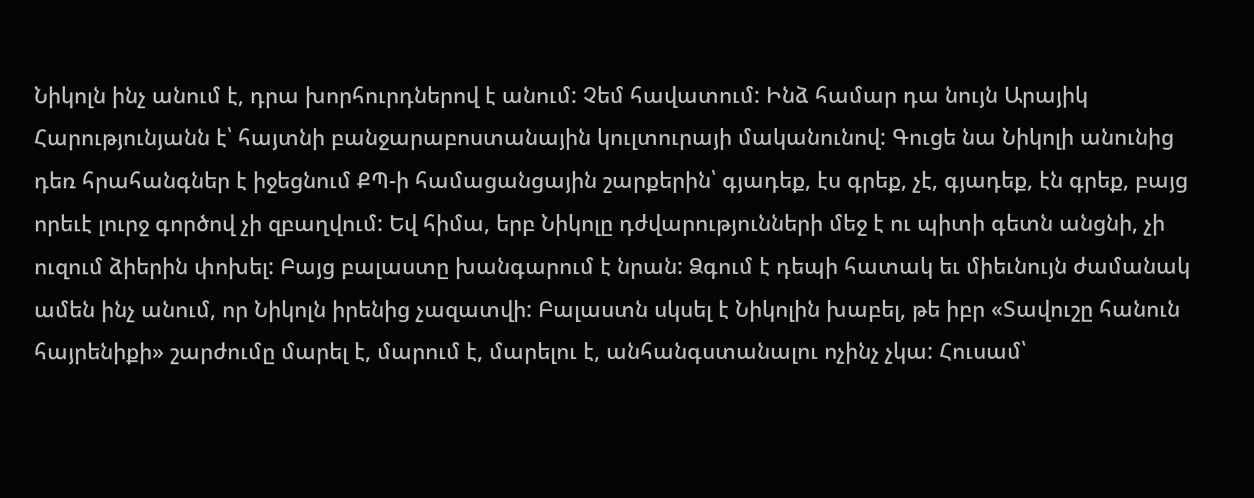Նիկոլն ինչ անում է, դրա խորհուրդներով է անում: Չեմ հավատում: Ինձ համար դա նույն Արայիկ Հարությունյանն է՝ հայտնի բանջարաբոստանային կուլտուրայի մականունով: Գուցե նա Նիկոլի անունից դեռ հրահանգներ է իջեցնում ՔՊ-ի համացանցային շարքերին՝ գյադեք, էս գրեք, չէ, գյադեք, էն գրեք, բայց որեւէ լուրջ գործով չի զբաղվում: Եվ հիմա, երբ Նիկոլը դժվարությունների մեջ է ու պիտի գետն անցնի, չի ուզում ձիերին փոխել: Բայց բալաստը խանգարում է նրան: Ձգում է դեպի հատակ եւ միեւնույն ժամանակ ամեն ինչ անում, որ Նիկոլն իրենից չազատվի: Բալաստն սկսել է Նիկոլին խաբել, թե իբր «Տավուշը հանուն հայրենիքի» շարժումը մարել է, մարում է, մարելու է, անհանգստանալու ոչինչ չկա: Հուսամ՝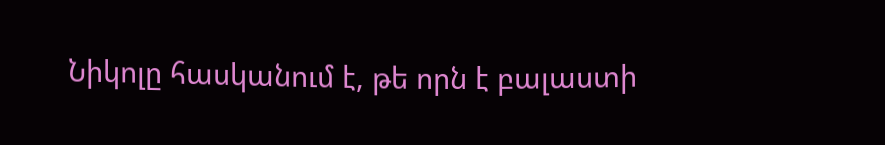Նիկոլը հասկանում է, թե որն է բալաստի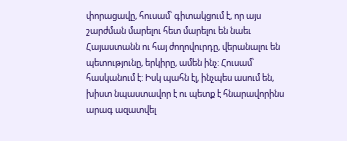փորացավը, հուսամ՝ գիտակցում է, որ այս շարժման մարելու հետ մարելու են նաեւ Հայաստանն ու հայ ժողովուրդը, վերանալու են պետությունը, երկիրը, ամեն ինչ: Հուսամ՝ հասկանում է: Իսկ պահն էլ, ինչպես ասում են, խիստ նպաստավոր է ու պետք է հնարավորինս արագ ազատվել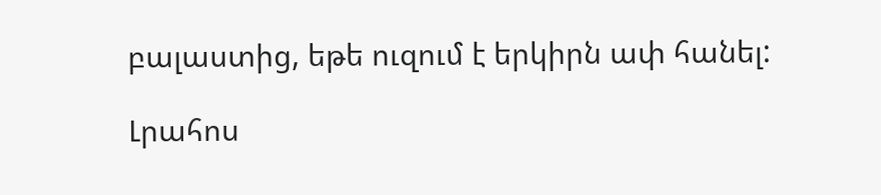բալաստից, եթե ուզում է երկիրն ափ հանել:

Լրահոս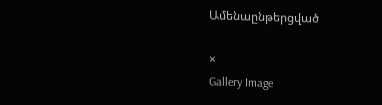Ամենաընթերցված

×
Gallery Image